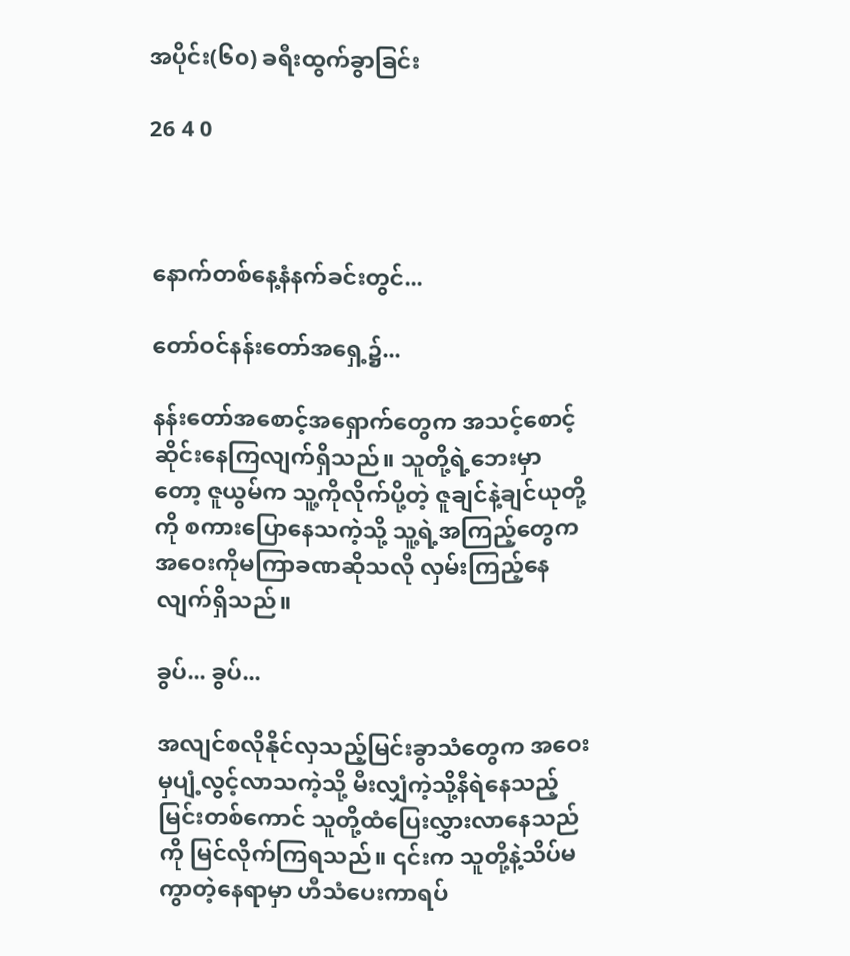အပိုင်း(၆၀) ခရီးထွက်ခွာခြင်း

26 4 0



နောက်တစ်နေ့နံနက်ခင်းတွင်...

တော်ဝင်နန်းတော်အရှေ့၌...

နန်းတော်အစောင့်အရှောက်တွေက အသင့်စောင့်ဆိုင်းနေကြလျက်ရှိသည်။ သူတို့ရဲ့ဘေးမှာတော့ ဇူယွမ်က သူ့ကိုလိုက်ပို့တဲ့ ဇူချင်နဲ့ချင်ယုတို့ကို စကားပြောနေသကဲ့သို့ သူ့ရဲ့အကြည့်တွေက အဝေးကိုမကြာခဏဆိုသလို လှမ်းကြည့်နေလျက်ရှိသည်။

ခွပ်... ခွပ်...

အလျင်စလိုနိုင်လှသည့်မြင်းခွာသံတွေက အဝေးမှပျံ့လွင့်လာသကဲ့သို့ မီးလျှံကဲ့သို့နီရဲနေသည့်မြင်းတစ်ကောင် သူတို့ထံပြေးလွှားလာနေသည်ကို မြင်လိုက်ကြရသည်။ ၎င်းက သူတို့နဲ့သိပ်မကွာတဲ့နေရာမှာ ဟီသံပေးကာရပ်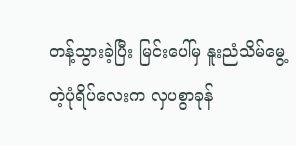တန့်သွားခဲ့ပြီး မြင်းပေါ်မှ နူးညံသိမ်မွေ့တဲ့ပုံရိပ်လေးက လှပစွာခုန်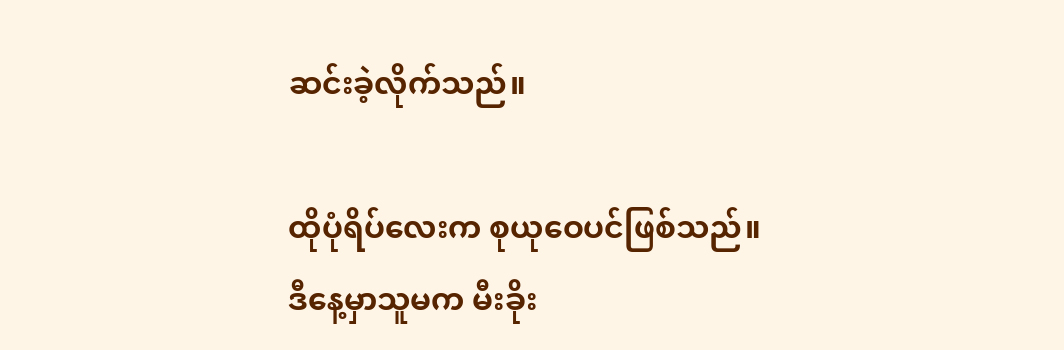ဆင်းခဲ့လိုက်သည်။

ထိုပုံရိပ်လေးက စုယုဝေပင်ဖြစ်သည်။ ဒီနေ့မှာသူမက မီးခိုး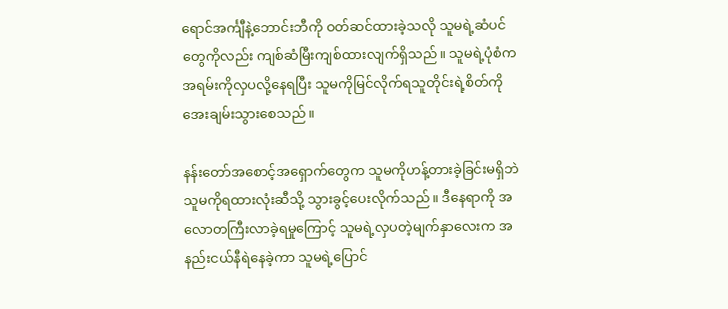ရောင်အင်္ကျီနဲ့ဘောင်းဘီကို ဝတ်ဆင်ထားခဲ့သလို သူမရဲ့ဆံပင်တွေကိုလည်း ကျစ်ဆံမြီးကျစ်ထားလျက်ရှိသည်။ သူမရဲ့ပုံစံက အရမ်းကိုလှပလို့နေရပြီး သူမကိုမြင်လိုက်ရသူတိုင်းရဲ့စိတ်ကို အေးချမ်းသွားစေသည်။

နန်းတော်အစောင့်အရှောက်တွေက သူမကိုဟန့်တားခဲ့ခြင်းမရှိဘဲ သူမကိုရထားလုံးဆီသို့ သွားခွင့်ပေးလိုက်သည်။ ဒီနေရာကို အလောတကြီးလာခဲ့ရမှုကြောင့် သူမရဲ့လှပတဲ့မျက်နှာလေးက အနည်းငယ်နီရဲနေခဲ့ကာ သူမရဲ့ပြောင်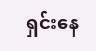ရှင်းနေ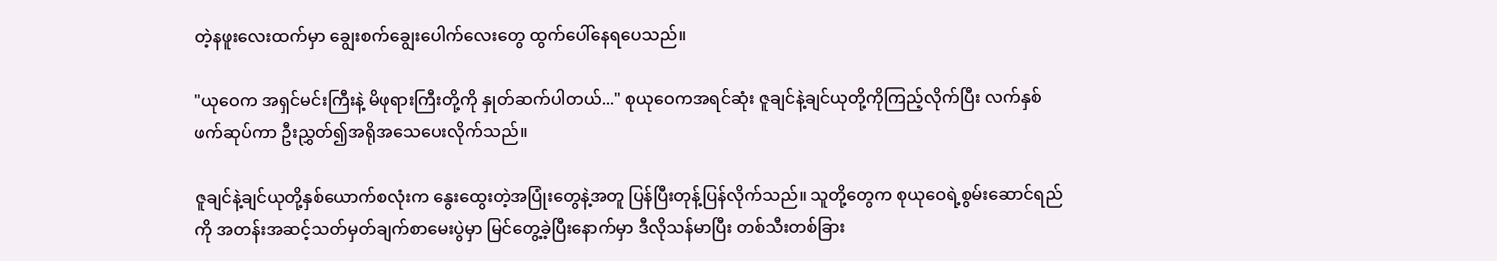တဲ့နဖူးလေးထက်မှာ ချွေးစက်ချွေးပေါက်လေးတွေ ထွက်ပေါ်နေရပေသည်။

"ယုဝေက အရှင်မင်းကြီးနဲ့ မိဖုရားကြီးတို့ကို နှုတ်ဆက်ပါတယ်..." စုယုဝေကအရင်ဆုံး ဇူချင်နဲ့ချင်ယုတို့ကိုကြည့်လိုက်ပြီး လက်နှစ်ဖက်ဆုပ်ကာ ဦးညွှတ်၍အရိုအသေပေးလိုက်သည်။

ဇူချင်နဲ့ချင်ယုတို့နှစ်ယောက်စလုံးက နွေးထွေးတဲ့အပြုံးတွေနဲ့အတူ ပြန်ပြီးတုန့်ပြန်လိုက်သည်။ သူတို့တွေက စုယုဝေရဲ့စွမ်းဆောင်ရည်ကို အတန်းအဆင့်သတ်မှတ်ချက်စာမေးပွဲမှာ မြင်တွေ့ခဲ့ပြီးနောက်မှာ ဒီလိုသန်မာပြီး တစ်သီးတစ်ခြား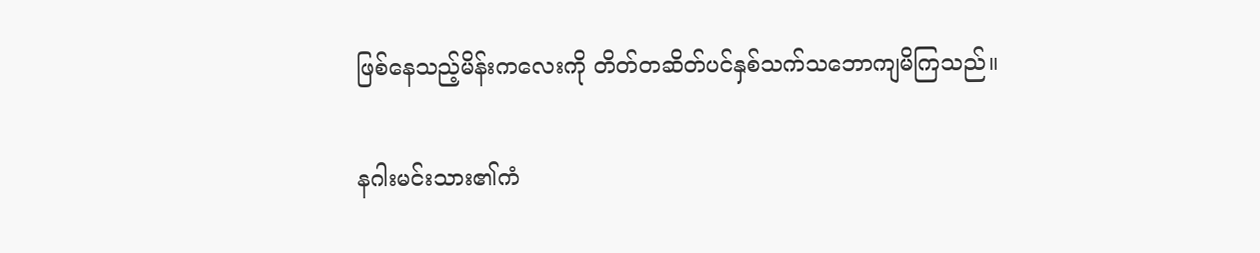ဖြစ်နေသည့်မိန်းကလေးကို တိတ်တဆိတ်ပင်နှစ်သက်သဘောကျမိကြသည်။

နဂါးမင်းသား၏ကံ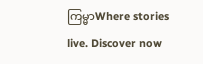ကြမ္မာWhere stories live. Discover now